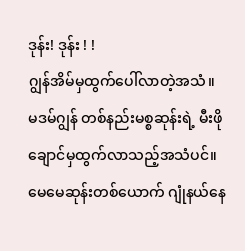ဒုန်း! ဒုန်း ! !
ဂျွန်အိမ်မှထွက်ပေါ်လာတဲ့အသံ။ မဒမ်ဂျွန် တစ်နည်းမစ္စဆုန်းရဲ့ မီးဖိုချောင်မှထွက်လာသည့်အသံပင်။
မေမေဆုန်းတစ်ယောက် ဂျုံနယ်နေ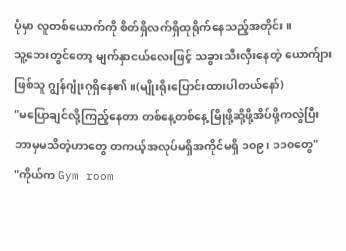ပုံမှာ လူတစ်ယောက်ကို စိတ်ရှိလက်ရှိထုရိုက်နေသည့်အတိုင်း။
သူ့ဘေးတွင်တော့ မျက်နှာငယ်လေးဖြင့် သခွားသီးလှီးနေတဲ့ ယောက်ျားဖြစ်သူ ဂျွန်ဂျုံးဂုရှိနေ၏။(မျိုးရိုးပြောင်းထားပါတယ်နော်)
"မပြောချင်လို့ကြည့်နေတာ တစ်နေ့တစ်နေ့ မြိုဖို့ဆို့ဖို့အိပ်ဖို့ကလွဲပြီး ဘာမှမသိတဲ့ဟာတွေ တကယ့်အလုပ်မရှိအကိုင်မရှိ ၁၀၉၊ ၁၁၀တွေ"
"ကိုယ်က Gym room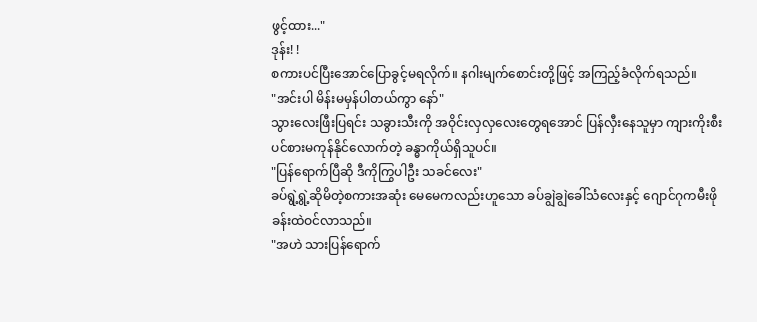ဖွင့်ထား..."
ဒုန်း! !
စကားပင်ပြီးအောင်ပြောခွင့်မရလိုက်။ နဂါးမျက်စောင်းတို့ဖြင့် အကြည့်ခံလိုက်ရသည်။
"အင်းပါ မိန်းမမှန်ပါတယ်ကွာ နော်"
သွားလေးဖြီးပြရင်း သခွားသီးကို အဝိုင်းလှလှလေးတွေရအောင် ပြန်လှီးနေသူမှာ ကျားကိုးစီးပင်စားမကုန်နိုင်လောက်တဲ့ ခန္ဓာကိုယ်ရှိသူပင်။
"ပြန်ရောက်ပြီဆို ဒီကိုကြွပါဦး သခင်လေး"
ခပ်ရွဲ့ရွဲ့ဆိုမိတဲ့စကားအဆုံး မေမေကလည်းဟူသော ခပ်ချွဲချွဲခေါ်သံလေးနှင့် ဂျောင်ဂုကမီးဖိုခန်းထဲဝင်လာသည်။
"အဟဲ သားပြန်ရောက်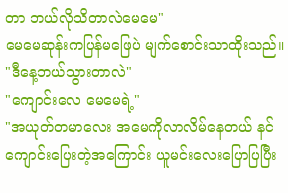တာ ဘယ်လိုသိတာလဲမေမေ"
မေမေဆုန်းကပြန်မဖြေပဲ မျက်စောင်းသာထိုးသည်။
"ဒီနေ့ဘယ်သွားတာလဲ"
"ကျောင်းလေ မေမေရဲ့"
"အယုတ်တမာလေး အမေကိုလာလိမ်နေတယ် နင်ကျောင်းပြေးတဲ့အကြောင်း ယူမင်းလေးပြောပြပြီး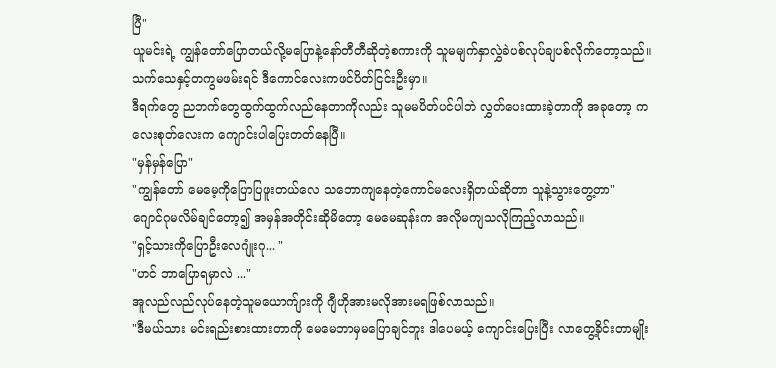ပြီ"
ယူမင်းရဲ့ ကျွန်တော်ပြောတယ်လို့မပြောနဲ့နော်တီတီဆိုတဲ့စကားကို သူမမျက်နှာလွှဲခဲပစ်လုပ်ချပစ်လိုက်တော့သည်။
သက်သေနှင့်တကွမဖမ်းရင် ဒီကောင်လေးကဖင်ပိတ်ငြင်းဦးမှာ။
ဒီရက်တွေ ညဘက်တွေထွက်ထွက်လည်နေတာကိုလည်း သူမမပိတ်ပင်ပါဘဲ လွှတ်ပေးထားခဲ့တာကို အခုတော့ ကလေးစုတ်လေးက ကျောင်းပါပြေးတတ်နေပြီ။
"မှန်မှန်ပြော"
"ကျွန်တော် မေမေ့ကိုပြောပြဖူးတယ်လေ သဘောကျနေတဲ့ကောင်မလေးရှိတယ်ဆိုတာ သူနဲ့သွားတွေ့တာ"
ဂျောင်ဂုမလိမ်ချင်တော့၍ အမှန်အတိုင်းဆိုမိတော့ မေမေဆုန်းက အလိုမကျသလိုကြည့်လာသည်။
"ရှင့်သားကိုပြောဦးလေဂျုံးဂု... "
"ဟင် ဘာပြောရမှာလဲ ..."
အူလည်လည်လုပ်နေတဲ့သူမယောက်ျားကို ဂျီဟိုအားမလိုအားမရဖြစ်လာသည်။
"ဒီမယ်သား မင်းရည်းစားထားတာကို မေမေဘာမှမပြောချင်ဘူး ဒါပေမယ့် ကျောင်းပြေးပြီး လာတွေ့ခိုင်းတာမျိုး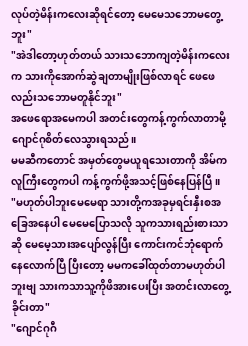လုပ်တဲ့မိန်းကလေးဆိုရင်တော့ မေမေသဘောမတွေ့ဘူး"
"အဲဒါတော့ဟုတ်တယ် သားသဘောကျတဲ့မိန်းကလေးက သားကိုအောက်ဆွဲချတာမျိုးဖြစ်လာရင် ဖေဖေလည်းသဘောမတူနိုင်ဘူး"
အဖေရောအမေကပါ အတင်းတွေကန့်ကွက်လာတာမို့ ဂျောင်ဂုစိတ်လေသွားရသည်။
မမဆီကတောင် အမှတ်တွေမယူရသေးတာကို အိမ်ကလူကြီးတွေကပါ ကန့်ကွက်ဖို့အသင့်ဖြစ်နေပြန်ပြီ။
"မဟုတ်ပါဘူးမေမေရာ သားတို့ကအခုမှရင်းနှီးစအခြေအနေပါ မေမေပြောသလို သူကသားရည်းစားသာဆို မေမေ့သားအပျော်လွန်ပြီး ကောင်းကင်ဘုံရောက်နေလောက်ပြီ ပြီးတော့ မမကခေါ်ထုတ်တာမဟုတ်ပါဘူးဗျ သားကသာသူ့ကိုဖိအားပေးပြီး အတင်းလာတွေ့ခိုင်းတာ"
"ဂျောင်ဂုဂီ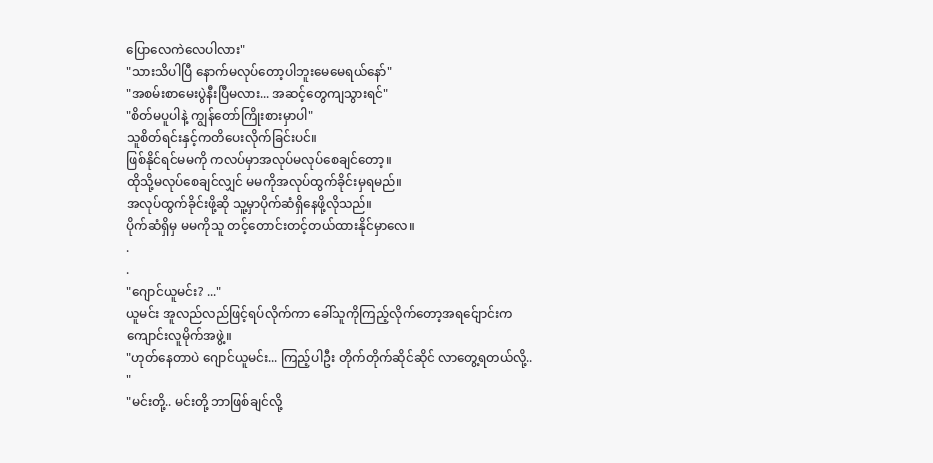ပြောလေကဲလေပါလား"
"သားသိပါပြီ နောက်မလုပ်တော့ပါဘူးမေမေရယ်နော်"
"အစမ်းစာမေးပွဲနီးပြီမလား... အဆင့်တွေကျသွားရင်"
"စိတ်မပူပါနဲ့ ကျွန်တော်ကြိုးစားမှာပါ"
သူစိတ်ရင်းနှင့်ကတိပေးလိုက်ခြင်းပင်။
ဖြစ်နိုင်ရင်မမကို ကလပ်မှာအလုပ်မလုပ်စေချင်တော့။
ထိုသို့မလုပ်စေချင်လျှင် မမကိုအလုပ်ထွက်ခိုင်းမှရမည်။
အလုပ်ထွက်ခိုင်းဖို့ဆို သူ့မှာပိုက်ဆံရှိနေဖို့လိုသည်။
ပိုက်ဆံရှိမှ မမကိုသူ တင့်တောင်းတင့်တယ်ထားနိုင်မှာလေ။
.
.
"ဂျောင်ယူမင်း? ..."
ယူမင်း အူလည်လည်ဖြင့်ရပ်လိုက်ကာ ခေါ်သူကိုကြည့်လိုက်တော့အရင်ျောင်းက ကျောင်းလူမိုက်အဖွဲ့။
"ဟုတ်နေတာပဲ ဂျောင်ယူမင်း... ကြည့်ပါဦး တိုက်တိုက်ဆိုင်ဆိုင် လာတွေ့ရတယ်လို့.. "
"မင်းတို့.. မင်းတို့ ဘာဖြစ်ချင်လို့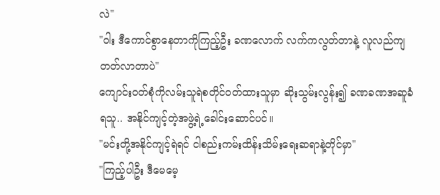လဲ"
"ဝါး ဒီကောင်စွာနေတာကိုကြည့်ဦး ခဏလောက် လက်ကလွတ်တာနဲ့ လူလည်ကျတတ်လာတာပဲ"
ကျောင်းဝတ်စုံကိုလမ်းသူရဲစတိုင်ဝတ်ထားသူမှာ ဆိုးသွမ်းလွန်း၍ ခဏခဏအဆူခံရသူ.. အနိုင်ကျင့်တဲ့အဖွဲ့ရဲ့ခေါင်းဆောင်ပင်။
"မင်းတို့အနိုင်ကျင့်ရဲရင် ငါစည်းကမ်းထိန်းသိမ်းရေးဆရာနဲ့တိုင်မှာ"
"ကြည့်ပါဦး ဒီမေမေ့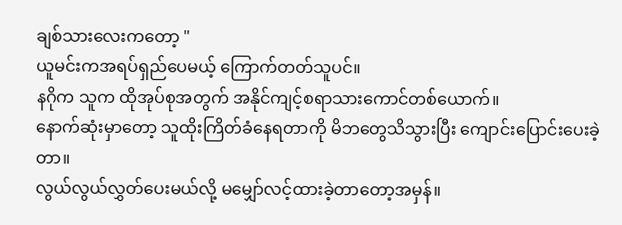ချစ်သားလေးကတော့ "
ယူမင်းကအရပ်ရှည်ပေမယ့် ကြောက်တတ်သူပင်။
နဂိုက သူက ထိုအုပ်စုအတွက် အနိုင်ကျင့်စရာသားကောင်တစ်ယောက်။
နောက်ဆုံးမှာတော့ သူထိုးကြိတ်ခံနေရတာကို မိဘတွေသိသွားပြီး ကျောင်းပြောင်းပေးခဲ့တာ။
လွယ်လွယ်လွှတ်ပေးမယ်လို့ မမျှော်လင့်ထားခဲ့တာတော့အမှန်။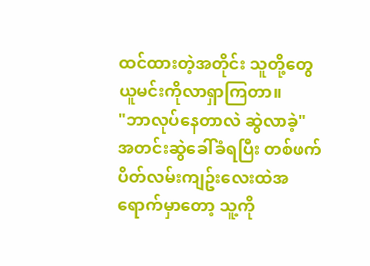ထင်ထားတဲ့အတိုင်း သူတို့တွေ ယူမင်းကိုလာရှာကြတာ။
"ဘာလုပ်နေတာလဲ ဆွဲလာခဲ့"
အတင်းဆွဲခေါ်ခံရပြီး တစ်ဖက်ပိတ်လမ်းကျဥ်းလေးထဲအရောက်မှာတော့ သူ့ကို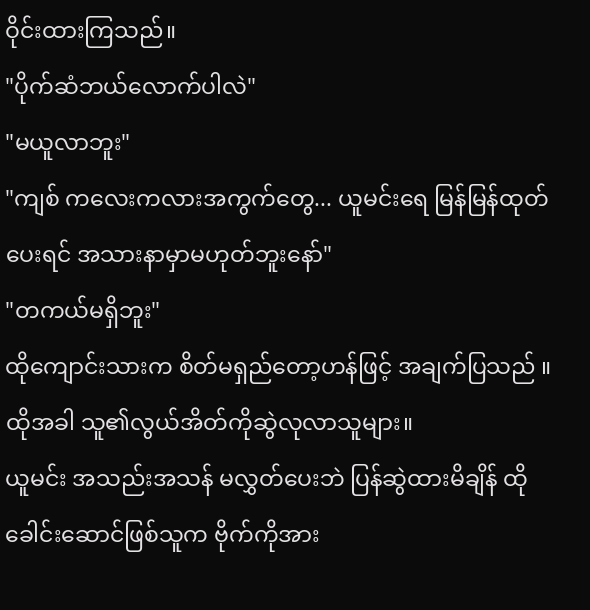ဝိုင်းထားကြသည်။
"ပိုက်ဆံဘယ်လောက်ပါလဲ"
"မယူလာဘူး"
"ကျစ် ကလေးကလားအကွက်တွေ... ယူမင်းရေ မြန်မြန်ထုတ်ပေးရင် အသားနာမှာမဟုတ်ဘူးနော်"
"တကယ်မရှိဘူး"
ထိုကျောင်းသားက စိတ်မရှည်တော့ဟန်ဖြင့် အချက်ပြသည် ။
ထိုအခါ သူ၏လွယ်အိတ်ကိုဆွဲလုလာသူများ။
ယူမင်း အသည်းအသန် မလွှတ်ပေးဘဲ ပြန်ဆွဲထားမိချိန် ထိုခေါင်းဆောင်ဖြစ်သူက ဗိုက်ကိုအား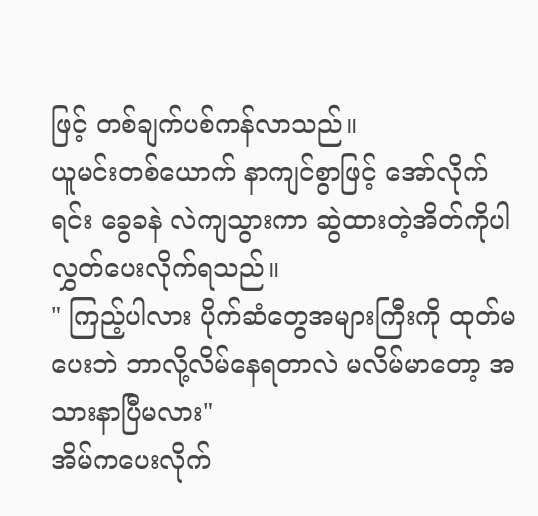ဖြင့် တစ်ချက်ပစ်ကန်လာသည်။
ယူမင်းတစ်ယောက် နာကျင်စွာဖြင့် အော်လိုက်ရင်း ခွေခနဲ လဲကျသွားကာ ဆွဲထားတဲ့အိတ်ကိုပါ လွှတ်ပေးလိုက်ရသည်။
" ကြည့်ပါလား ပိုက်ဆံတွေအများကြီးကို ထုတ်မပေးဘဲ ဘာလို့လိမ်နေရတာလဲ မလိမ်မာတော့ အသားနာပြီမလား"
အိမ်ကပေးလိုက်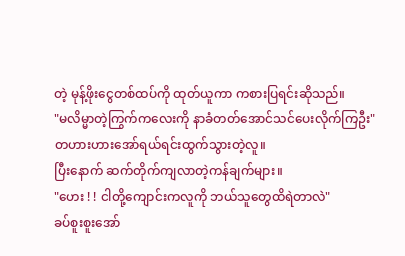တဲ့ မုန့်ဖိုးငွေတစ်ထပ်ကို ထုတ်ယူကာ ကစားပြရင်းဆိုသည်။
"မလိမ္မာတဲ့ကြွက်ကလေးကို နာခံတတ်အောင်သင်ပေးလိုက်ကြဦး"
တဟားဟားအော်ရယ်ရင်းထွက်သွားတဲ့လူ။
ပြီးနောက် ဆက်တိုက်ကျလာတဲ့ကန်ချက်များ။
"ဟေး ! ! ငါတို့ကျောင်းကလူကို ဘယ်သူတွေထိရဲတာလဲ"
ခပ်စူးစူးအော်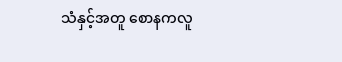သံနှင့်အတူ စောနကလူ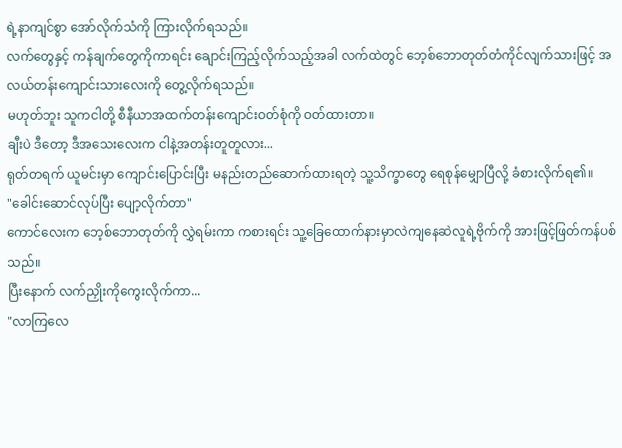ရဲ့နာကျင်စွာ အော်လိုက်သံကို ကြားလိုက်ရသည်။
လက်တွေနှင့် ကန်ချက်တွေကိုကာရင်း ချောင်းကြည့်လိုက်သည့်အခါ လက်ထဲတွင် ဘေ့စ်ဘောတုတ်တံကိုင်လျက်သားဖြင့် အလယ်တန်းကျောင်းသားလေးကို တွေ့လိုက်ရသည်။
မဟုတ်ဘူး သူကငါတို့ စီနီယာအထက်တန်းကျောင်းဝတ်စုံကို ဝတ်ထားတာ။
ချီးပဲ ဒီတော့ ဒီအသေးလေးက ငါနဲ့အတန်းတူတူလား...
ရုတ်တရက် ယူမင်းမှာ ကျောင်းပြောင်းပြီး မနည်းတည်ဆောက်ထားရတဲ့ သူ့သိက္ခာတွေ ရေစုန်မျှောပြီလို့ ခံစားလိုက်ရ၏။
"ခေါင်းဆောင်လုပ်ပြီး ပျော့လိုက်တာ"
ကောင်လေးက ဘေ့စ်ဘောတုတ်ကို လွှဲရမ်းကာ ကစားရင်း သူ့ခြေထောက်နားမှာလဲကျနေဆဲလူရဲ့ဗိုက်ကို အားဖြင့်ဖြတ်ကန်ပစ်သည်။
ပြီးနောက် လက်ညှိုးကိုကွေးလိုက်ကာ...
"လာကြလေ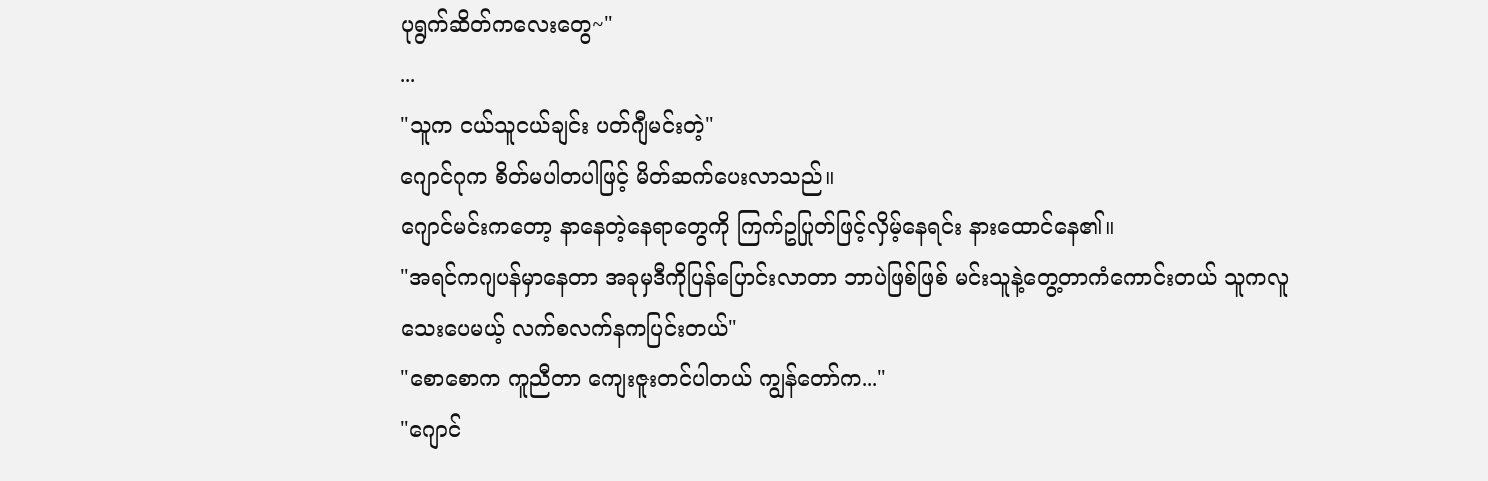ပုရွက်ဆိတ်ကလေးတွေ~"
...
"သူက ငယ်သူငယ်ချင်း ပတ်ဂျီမင်းတဲ့"
ဂျောင်ဂုက စိတ်မပါတပါဖြင့် မိတ်ဆက်ပေးလာသည်။
ဂျောင်မင်းကတော့ နာနေတဲ့နေရာတွေကို ကြက်ဥပြုတ်ဖြင့်လှိမ့်နေရင်း နားထောင်နေ၏။
"အရင်ကဂျပန်မှာနေတာ အခုမှဒီကိုပြန်ပြောင်းလာတာ ဘာပဲဖြစ်ဖြစ် မင်းသူနဲ့တွေ့တာကံကောင်းတယ် သူကလူသေးပေမယ့် လက်စလက်နကပြင်းတယ်"
"စောစောက ကူညီတာ ကျေးဇူးတင်ပါတယ် ကျွန်တော်က..."
"ဂျောင်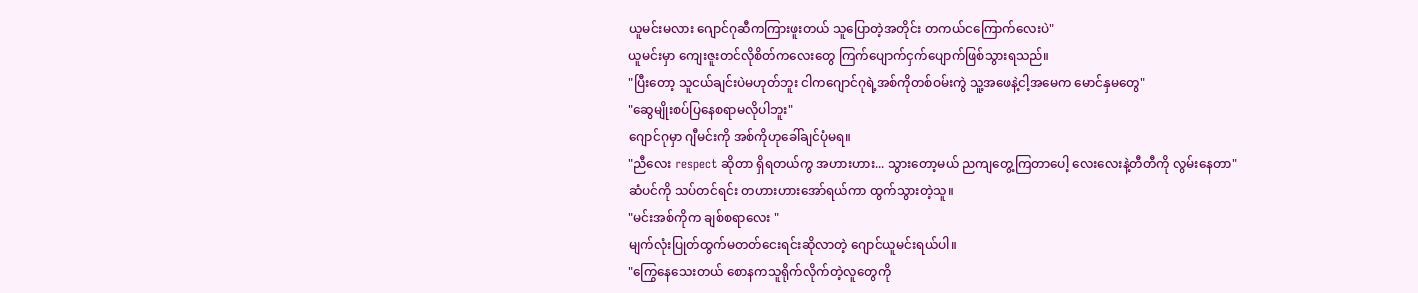ယူမင်းမလား ဂျောင်ဂုဆီကကြားဖူးတယ် သူပြောတဲ့အတိုင်း တကယ်ငကြောက်လေးပဲ"
ယူမင်းမှာ ကျေးဇူးတင်လိုစိတ်ကလေးတွေ ကြက်ပျောက်ငှက်ပျောက်ဖြစ်သွားရသည်။
"ပြီးတော့ သူငယ်ချင်းပဲမဟုတ်ဘူး ငါကဂျောင်ဂုရဲ့အစ်ကိုတစ်ဝမ်းကွဲ သူ့အဖေနဲ့ငါ့အမေက မောင်နှမတွေ"
"ဆွေမျိုးစပ်ပြနေစရာမလိုပါဘူး"
ဂျောင်ဂုမှာ ဂျီမင်းကို အစ်ကိုဟုခေါ်ချင်ပုံမရ။
"ညီလေး respect ဆိုတာ ရှိရတယ်ကွ အဟားဟား... သွားတော့မယ် ညကျတွေ့ကြတာပေါ့ လေးလေးနဲ့တီတီကို လွမ်းနေတာ"
ဆံပင်ကို သပ်တင်ရင်း တဟားဟားအော်ရယ်ကာ ထွက်သွားတဲ့သူ။
"မင်းအစ်ကိုက ချစ်စရာလေး "
မျက်လုံးပြုတ်ထွက်မတတ်ငေးရင်းဆိုလာတဲ့ ဂျောင်ယူမင်းရယ်ပါ။
"ကြွေနေသေးတယ် စောနကသူရိုက်လိုက်တဲ့လူတွေကို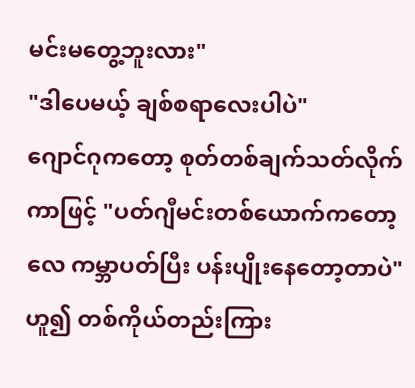မင်းမတွေ့ဘူးလား"
"ဒါပေမယ့် ချစ်စရာလေးပါပဲ"
ဂျောင်ဂုကတော့ စုတ်တစ်ချက်သတ်လိုက်ကာဖြင့် "ပတ်ဂျီမင်းတစ်ယောက်ကတော့လေ ကမ္ဘာပတ်ပြီး ပန်းပျိုးနေတော့တာပဲ" ဟူ၍ တစ်ကိုယ်တည်းကြား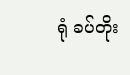ရုံ ခပ်တိုး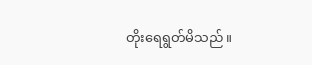တိုးရေရွတ်မိသည်။